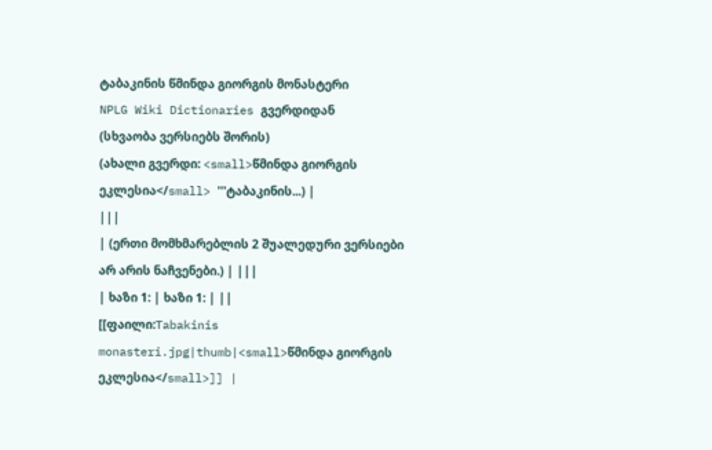ტაბაკინის წმინდა გიორგის მონასტერი
NPLG Wiki Dictionaries გვერდიდან
(სხვაობა ვერსიებს შორის)
(ახალი გვერდი: <small>წმინდა გიორგის ეკლესია</small> '''ტაბაკინის...) |
|||
| (ერთი მომხმარებლის 2 შუალედური ვერსიები არ არის ნაჩვენები.) | |||
| ხაზი 1: | ხაზი 1: | ||
[[ფაილი:Tabakinis monasteri.jpg|thumb|<small>წმინდა გიორგის ეკლესია</small>]] |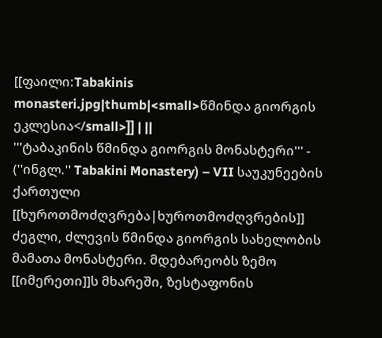[[ფაილი:Tabakinis monasteri.jpg|thumb|<small>წმინდა გიორგის ეკლესია</small>]] | ||
'''ტაბაკინის წმინდა გიორგის მონასტერი''' - (''ინგლ.'' Tabakini Monastery) – VII საუკუნეების ქართული [[ხუროთმოძღვრება|ხუროთმოძღვრების]] ძეგლი, ძლევის წმინდა გიორგის სახელობის მამათა მონასტერი. მდებარეობს ზემო [[იმერეთი]]ს მხარეში, ზესტაფონის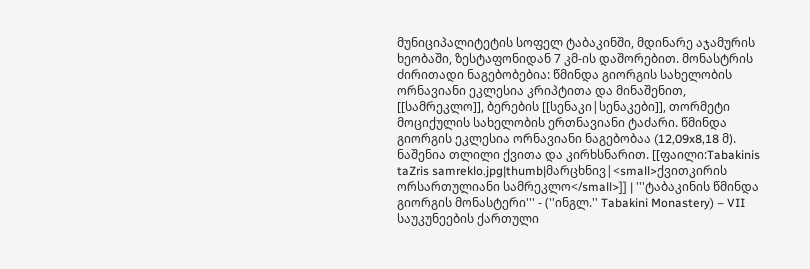მუნიციპალიტეტის სოფელ ტაბაკინში, მდინარე აჯამურის ხეობაში, ზესტაფონიდან 7 კმ-ის დაშორებით. მონასტრის ძირითადი ნაგებობებია: წმინდა გიორგის სახელობის ორნავიანი ეკლესია კრიპტითა და მინაშენით, [[სამრეკლო]], ბერების [[სენაკი|სენაკები]], თორმეტი მოციქულის სახელობის ერთნავიანი ტაძარი. წმინდა გიორგის ეკლესია ორნავიანი ნაგებობაა (12,09x8,18 მ). ნაშენია თლილი ქვითა და კირხსნარით. [[ფაილი:Tabakinis taZris samreklo.jpg|thumb|მარცხნივ|<small>ქვითკირის ორსართულიანი სამრეკლო</small>]] | '''ტაბაკინის წმინდა გიორგის მონასტერი''' - (''ინგლ.'' Tabakini Monastery) – VII საუკუნეების ქართული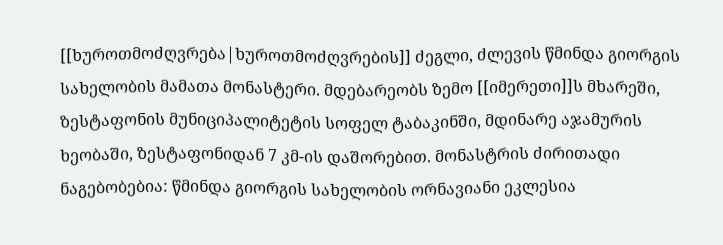[[ხუროთმოძღვრება|ხუროთმოძღვრების]] ძეგლი, ძლევის წმინდა გიორგის სახელობის მამათა მონასტერი. მდებარეობს ზემო [[იმერეთი]]ს მხარეში, ზესტაფონის მუნიციპალიტეტის სოფელ ტაბაკინში, მდინარე აჯამურის ხეობაში, ზესტაფონიდან 7 კმ-ის დაშორებით. მონასტრის ძირითადი ნაგებობებია: წმინდა გიორგის სახელობის ორნავიანი ეკლესია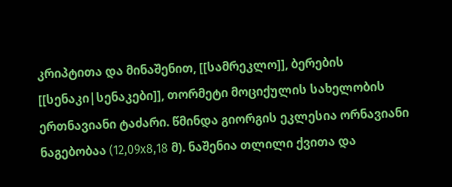კრიპტითა და მინაშენით, [[სამრეკლო]], ბერების [[სენაკი|სენაკები]], თორმეტი მოციქულის სახელობის ერთნავიანი ტაძარი. წმინდა გიორგის ეკლესია ორნავიანი ნაგებობაა (12,09x8,18 მ). ნაშენია თლილი ქვითა და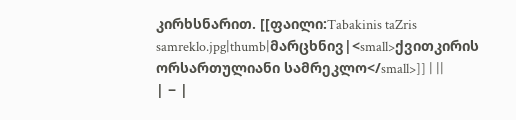კირხსნარით. [[ფაილი:Tabakinis taZris samreklo.jpg|thumb|მარცხნივ|<small>ქვითკირის ორსართულიანი სამრეკლო</small>]] | ||
| − |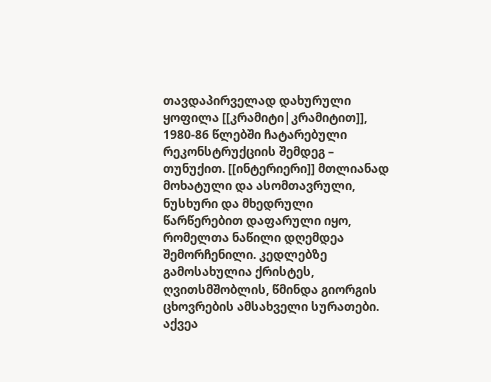თავდაპირველად დახურული ყოფილა [[კრამიტი|კრამიტით]], 1980-86 წლებში ჩატარებული რეკონსტრუქციის შემდეგ – თუნუქით. [[ინტერიერი]] მთლიანად მოხატული და ასომთავრული, ნუსხური და მხედრული წარწერებით დაფარული იყო, რომელთა ნაწილი დღემდეა შემორჩენილი. კედლებზე გამოსახულია ქრისტეს, ღვითსმშობლის, წმინდა გიორგის ცხოვრების ამსახველი სურათები. აქვეა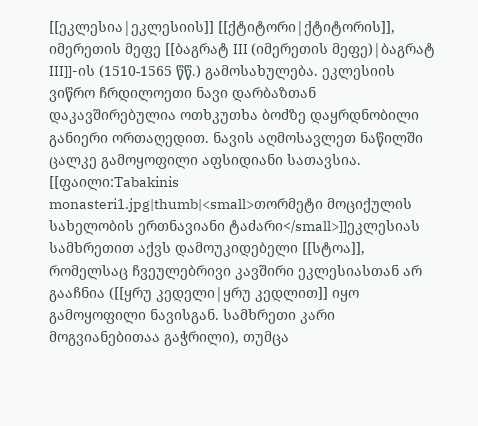[[ეკლესია|ეკლესიის]] [[ქტიტორი|ქტიტორის]], იმერეთის მეფე [[ბაგრატ III (იმერეთის მეფე)|ბაგრატ III]]-ის (1510-1565 წწ.) გამოსახულება. ეკლესიის ვიწრო ჩრდილოეთი ნავი დარბაზთან დაკავშირებულია ოთხკუთხა ბოძზე დაყრდნობილი განიერი ორთაღედით. ნავის აღმოსავლეთ ნაწილში ცალკე გამოყოფილი აფსიდიანი სათავსია. [[ფაილი:Tabakinis monasteri1.jpg|thumb|<small>თორმეტი მოციქულის სახელობის ერთნავიანი ტაძარი</small>]]ეკლესიას სამხრეთით აქვს დამოუკიდებელი [[სტოა]], რომელსაც ჩვეულებრივი კავშირი ეკლესიასთან არ გააჩნია ([[ყრუ კედელი|ყრუ კედლით]] იყო გამოყოფილი ნავისგან. სამხრეთი კარი მოგვიანებითაა გაჭრილი), თუმცა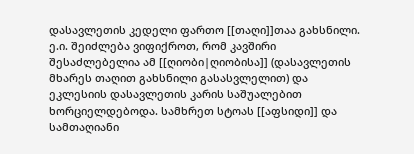დასავლეთის კედელი ფართო [[თაღი]]თაა გახსნილი. ე.ი. შეიძლება ვიფიქროთ, რომ კავშირი შესაძლებელია ამ [[ღიობი|ღიობისა]] (დასავლეთის მხარეს თაღით გახსნილი გასასვლელით) და ეკლესიის დასავლეთის კარის საშუალებით ხორციელდებოდა. სამხრეთ სტოას [[აფსიდი]] და სამთაღიანი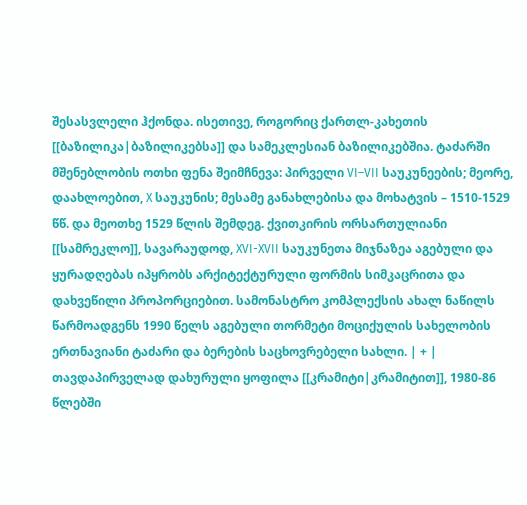შესასვლელი ჰქონდა. ისეთივე, როგორიც ქართლ-კახეთის [[ბაზილიკა|ბაზილიკებსა]] და სამეკლესიან ბაზილიკებშია. ტაძარში მშენებლობის ოთხი ფენა შეიმჩნევა: პირველი VI–VII საუკუნეების; მეორე, დაახლოებით, X საუკუნის; მესამე განახლებისა და მოხატვის – 1510-1529 წწ. და მეოთხე 1529 წლის შემდეგ. ქვითკირის ორსართულიანი [[სამრეკლო]], სავარაუდოდ, XVI-XVII საუკუნეთა მიჯნაზეა აგებული და ყურადღებას იპყრობს არქიტექტურული ფორმის სიმკაცრითა და დახვეწილი პროპორციებით. სამონასტრო კომპლექსის ახალ ნაწილს წარმოადგენს 1990 წელს აგებული თორმეტი მოციქულის სახელობის ერთნავიანი ტაძარი და ბერების საცხოვრებელი სახლი. | + | თავდაპირველად დახურული ყოფილა [[კრამიტი|კრამიტით]], 1980-86 წლებში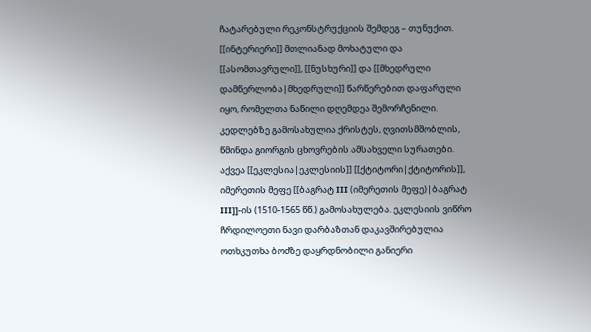ჩატარებული რეკონსტრუქციის შემდეგ – თუნუქით. [[ინტერიერი]] მთლიანად მოხატული და [[ასომთავრული]], [[ნუსხური]] და [[მხედრული დამწერლობა|მხედრული]] წარწერებით დაფარული იყო, რომელთა ნაწილი დღემდეა შემორჩენილი. კედლებზე გამოსახულია ქრისტეს, ღვითსმშობლის, წმინდა გიორგის ცხოვრების ამსახველი სურათები. აქვეა [[ეკლესია|ეკლესიის]] [[ქტიტორი|ქტიტორის]], იმერეთის მეფე [[ბაგრატ III (იმერეთის მეფე)|ბაგრატ III]]-ის (1510-1565 წწ.) გამოსახულება. ეკლესიის ვიწრო ჩრდილოეთი ნავი დარბაზთან დაკავშირებულია ოთხკუთხა ბოძზე დაყრდნობილი განიერი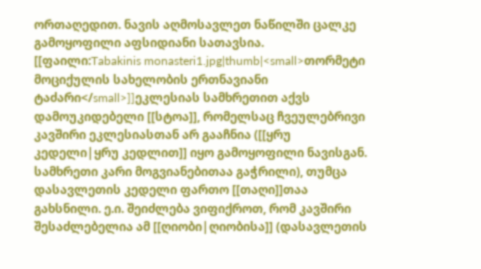ორთაღედით. ნავის აღმოსავლეთ ნაწილში ცალკე გამოყოფილი აფსიდიანი სათავსია. [[ფაილი:Tabakinis monasteri1.jpg|thumb|<small>თორმეტი მოციქულის სახელობის ერთნავიანი ტაძარი</small>]]ეკლესიას სამხრეთით აქვს დამოუკიდებელი [[სტოა]], რომელსაც ჩვეულებრივი კავშირი ეკლესიასთან არ გააჩნია ([[ყრუ კედელი|ყრუ კედლით]] იყო გამოყოფილი ნავისგან. სამხრეთი კარი მოგვიანებითაა გაჭრილი), თუმცა დასავლეთის კედელი ფართო [[თაღი]]თაა გახსნილი. ე.ი. შეიძლება ვიფიქროთ, რომ კავშირი შესაძლებელია ამ [[ღიობი|ღიობისა]] (დასავლეთის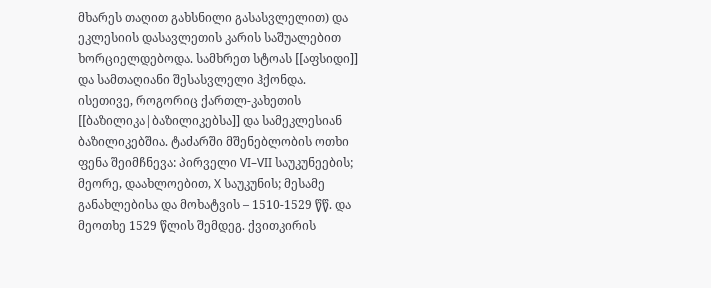მხარეს თაღით გახსნილი გასასვლელით) და ეკლესიის დასავლეთის კარის საშუალებით ხორციელდებოდა. სამხრეთ სტოას [[აფსიდი]] და სამთაღიანი შესასვლელი ჰქონდა. ისეთივე, როგორიც ქართლ-კახეთის [[ბაზილიკა|ბაზილიკებსა]] და სამეკლესიან ბაზილიკებშია. ტაძარში მშენებლობის ოთხი ფენა შეიმჩნევა: პირველი VI–VII საუკუნეების; მეორე, დაახლოებით, X საუკუნის; მესამე განახლებისა და მოხატვის – 1510-1529 წწ. და მეოთხე 1529 წლის შემდეგ. ქვითკირის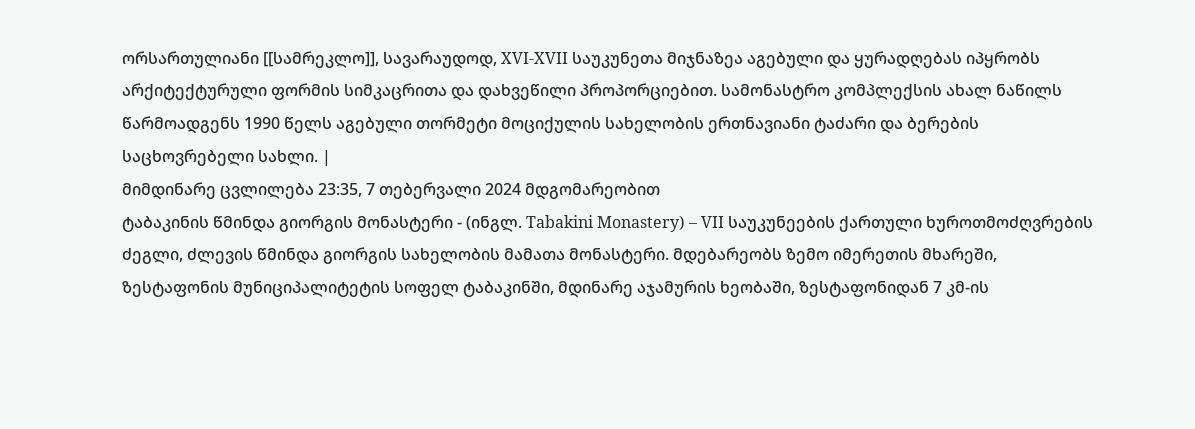ორსართულიანი [[სამრეკლო]], სავარაუდოდ, XVI-XVII საუკუნეთა მიჯნაზეა აგებული და ყურადღებას იპყრობს არქიტექტურული ფორმის სიმკაცრითა და დახვეწილი პროპორციებით. სამონასტრო კომპლექსის ახალ ნაწილს წარმოადგენს 1990 წელს აგებული თორმეტი მოციქულის სახელობის ერთნავიანი ტაძარი და ბერების საცხოვრებელი სახლი. |
მიმდინარე ცვლილება 23:35, 7 თებერვალი 2024 მდგომარეობით
ტაბაკინის წმინდა გიორგის მონასტერი - (ინგლ. Tabakini Monastery) – VII საუკუნეების ქართული ხუროთმოძღვრების ძეგლი, ძლევის წმინდა გიორგის სახელობის მამათა მონასტერი. მდებარეობს ზემო იმერეთის მხარეში, ზესტაფონის მუნიციპალიტეტის სოფელ ტაბაკინში, მდინარე აჯამურის ხეობაში, ზესტაფონიდან 7 კმ-ის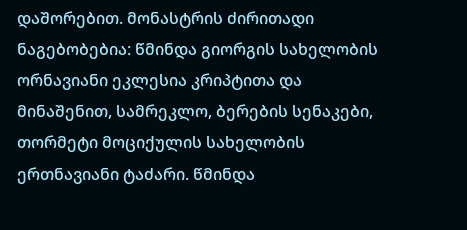დაშორებით. მონასტრის ძირითადი ნაგებობებია: წმინდა გიორგის სახელობის ორნავიანი ეკლესია კრიპტითა და მინაშენით, სამრეკლო, ბერების სენაკები, თორმეტი მოციქულის სახელობის ერთნავიანი ტაძარი. წმინდა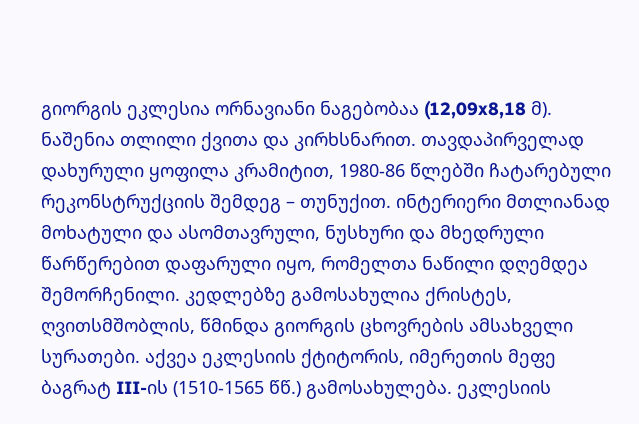გიორგის ეკლესია ორნავიანი ნაგებობაა (12,09x8,18 მ). ნაშენია თლილი ქვითა და კირხსნარით. თავდაპირველად დახურული ყოფილა კრამიტით, 1980-86 წლებში ჩატარებული რეკონსტრუქციის შემდეგ – თუნუქით. ინტერიერი მთლიანად მოხატული და ასომთავრული, ნუსხური და მხედრული წარწერებით დაფარული იყო, რომელთა ნაწილი დღემდეა შემორჩენილი. კედლებზე გამოსახულია ქრისტეს, ღვითსმშობლის, წმინდა გიორგის ცხოვრების ამსახველი სურათები. აქვეა ეკლესიის ქტიტორის, იმერეთის მეფე ბაგრატ III-ის (1510-1565 წწ.) გამოსახულება. ეკლესიის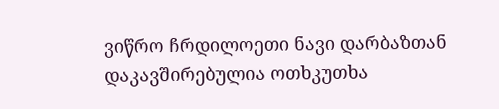ვიწრო ჩრდილოეთი ნავი დარბაზთან დაკავშირებულია ოთხკუთხა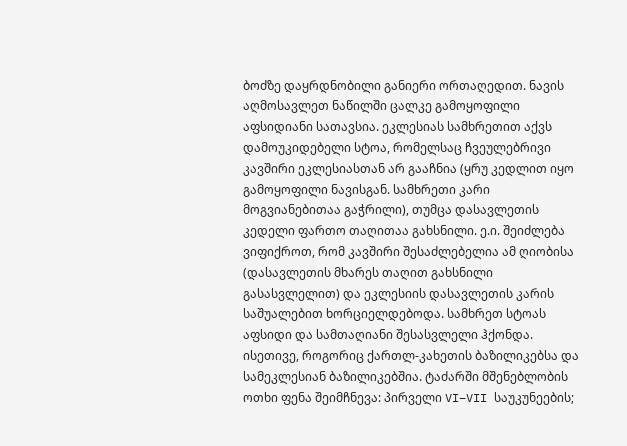ბოძზე დაყრდნობილი განიერი ორთაღედით. ნავის აღმოსავლეთ ნაწილში ცალკე გამოყოფილი აფსიდიანი სათავსია. ეკლესიას სამხრეთით აქვს დამოუკიდებელი სტოა, რომელსაც ჩვეულებრივი კავშირი ეკლესიასთან არ გააჩნია (ყრუ კედლით იყო გამოყოფილი ნავისგან. სამხრეთი კარი მოგვიანებითაა გაჭრილი), თუმცა დასავლეთის კედელი ფართო თაღითაა გახსნილი. ე.ი. შეიძლება ვიფიქროთ, რომ კავშირი შესაძლებელია ამ ღიობისა (დასავლეთის მხარეს თაღით გახსნილი გასასვლელით) და ეკლესიის დასავლეთის კარის საშუალებით ხორციელდებოდა. სამხრეთ სტოას აფსიდი და სამთაღიანი შესასვლელი ჰქონდა. ისეთივე, როგორიც ქართლ-კახეთის ბაზილიკებსა და სამეკლესიან ბაზილიკებშია. ტაძარში მშენებლობის ოთხი ფენა შეიმჩნევა: პირველი VI–VII საუკუნეების;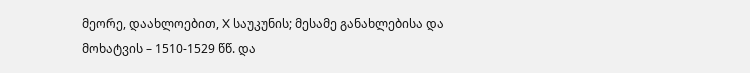მეორე, დაახლოებით, X საუკუნის; მესამე განახლებისა და მოხატვის – 1510-1529 წწ. და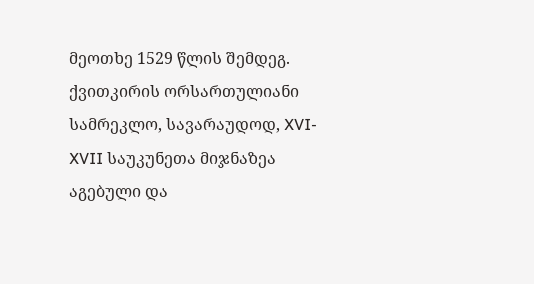მეოთხე 1529 წლის შემდეგ. ქვითკირის ორსართულიანი სამრეკლო, სავარაუდოდ, XVI-XVII საუკუნეთა მიჯნაზეა აგებული და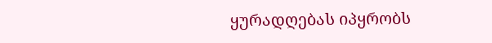ყურადღებას იპყრობს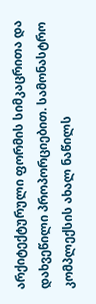არქიტექტურული ფორმის სიმკაცრითა და დახვეწილი პროპორციებით. სამონასტრო კომპლექსის ახალ ნაწილს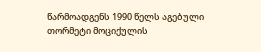წარმოადგენს 1990 წელს აგებული თორმეტი მოციქულის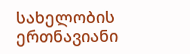სახელობის ერთნავიანი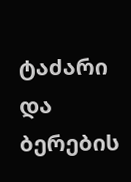ტაძარი და ბერების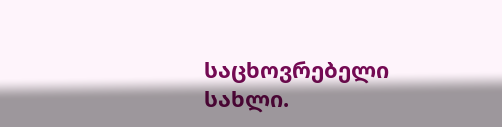საცხოვრებელი სახლი.